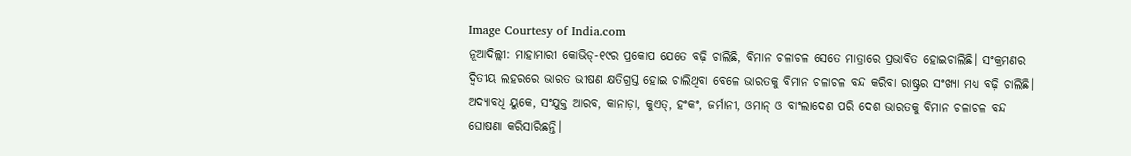Image Courtesy of India.com
ନୂଆଦିଲ୍ଲୀ: ମାହାମାରୀ କୋଭିଡ୍-୧୯ର ପ୍ରକୋପ ଯେତେ ବଢ଼ି ଚାଲିଛି, ବିମାନ ଚଳାଚଳ ସେତେ ମାତ୍ରାରେ ପ୍ରଭାବିତ ହୋଇଚାଲିଛି। ସଂକ୍ରମଣର ଦ୍ବିତୀୟ ଲହରରେ ଭାରତ ଭୀଷଣ କ୍ଷତିଗ୍ରସ୍ତ ହୋଇ ଚାଲିଥିବା ବେଳେ ଭାରତକୁ ବିମାନ ଚଳାଚଳ ବନ୍ଦ କରିବା ରାଷ୍ଟ୍ରର ସଂଖ୍ୟା ମଧ୍ୟ ବଢ଼ି ଚାଲିଛି। ଅଦ୍ୟାବଧି ୟୁକେ, ସଂଯୁକ୍ତ ଆରବ, କାନାଡ଼ା, କୁଏତ୍, ହଂକଂ, ଜର୍ମାନୀ, ଓମାନ୍ ଓ ବାଂଲାଦେଶ ପରି ଦେଶ ଭାରତକୁ ବିମାନ ଚଳାଚଳ ବନ୍ଦ ଘୋଷଣା କରିସାରିଛନ୍ତି।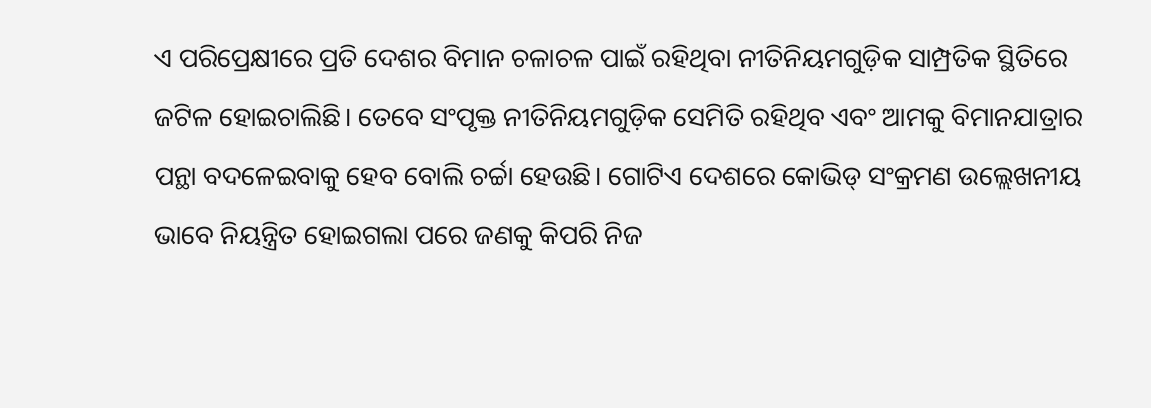ଏ ପରିପ୍ରେକ୍ଷୀରେ ପ୍ରତି ଦେଶର ବିମାନ ଚଳାଚଳ ପାଇଁ ରହିଥିବା ନୀତିନିୟମଗୁଡ଼ିକ ସାମ୍ପ୍ରତିକ ସ୍ଥିତିରେ ଜଟିଳ ହୋଇଚାଲିଛି। ତେବେ ସଂପୃକ୍ତ ନୀତିନିୟମଗୁଡ଼ିକ ସେମିତି ରହିଥିବ ଏବଂ ଆମକୁ ବିମାନଯାତ୍ରାର ପନ୍ଥା ବଦଳେଇବାକୁ ହେବ ବୋଲି ଚର୍ଚ୍ଚା ହେଉଛି। ଗୋଟିଏ ଦେଶରେ କୋଭିଡ୍ ସଂକ୍ରମଣ ଉଲ୍ଲେଖନୀୟ ଭାବେ ନିୟନ୍ତ୍ରିତ ହୋଇଗଲା ପରେ ଜଣକୁ କିପରି ନିଜ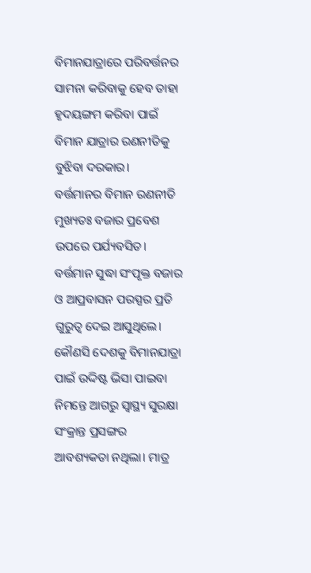ବିମାନଯାତ୍ରାରେ ପରିବର୍ତ୍ତନର ସାମନା କରିବାକୁ ହେବ ତାହା ହୃଦୟଙ୍ଗମ କରିବା ପାଇଁ ବିମାନ ଯାତ୍ରାର ରଣନୀତିକୁ ବୁଝିବା ଦରକାର।
ବର୍ତ୍ତମାନର ବିମାନ ରଣନୀତି ମୁଖ୍ୟତଃ ବଜାର ପ୍ରବେଶ ଉପରେ ପର୍ଯ୍ୟବସିତ। ବର୍ତ୍ତମାନ ସୁଦ୍ଧା ସଂପୃକ୍ତ ବଜାର ଓ ଆପ୍ରବାସନ ପରସ୍ପର ପ୍ରତି ଗୁରୁତ୍ବ ଦେଇ ଆସୁଥିଲେ। କୌଣସି ଦେଶକୁ ବିମାନଯାତ୍ରା ପାଇଁ ଉଦ୍ଦିଷ୍ଟ ଭିସା ପାଇବା ନିମନ୍ତେ ଆଗରୁ ସ୍ବାସ୍ଥ୍ୟ ସୁରକ୍ଷା ସଂକ୍ରାନ୍ତ ପ୍ରସଙ୍ଗର ଆବଶ୍ୟକତା ନଥିଲା। ମାତ୍ର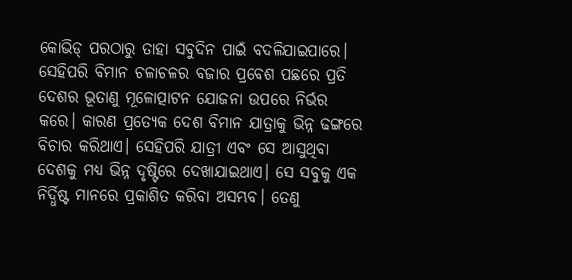କୋଭିଡ୍ ପରଠାରୁ ତାହା ସବୁଦିନ ପାଇଁ ବଦଳିଯାଇପାରେ। ସେହିପରି ବିମାନ ଚଳାଚଳର ବଜାର ପ୍ରବେଶ ପଛରେ ପ୍ରତି ଦେଶର ଭୂତାଣୁ ମୂଳୋତ୍ପାଟନ ଯୋଜନା ଉପରେ ନିର୍ଭର କରେ। କାରଣ ପ୍ରତ୍ୟେକ ଦେଶ ବିମାନ ଯାତ୍ରାକୁ ଭିନ୍ନ ଢଙ୍ଗରେ ବିଚାର କରିଥାଏ। ସେହିପରି ଯାତ୍ରୀ ଏବଂ ସେ ଆସୁଥିବା ଦେଶକୁ ମଧ୍ୟ ଭିନ୍ନ ଦୃଷ୍ଟିରେ ଦେଖାଯାଇଥାଏ। ସେ ସବୁକୁ ଏକ ନିର୍ଦ୍ଧିଷ୍ଟ ମାନରେ ପ୍ରକାଶିତ କରିବା ଅସମ୍ଭବ। ତେଣୁ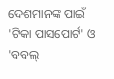ଦେଶମାନଙ୍କ ପାଇଁ 'ଟିକା ପାସପୋର୍ଟ' ଓ 'ବବଲ୍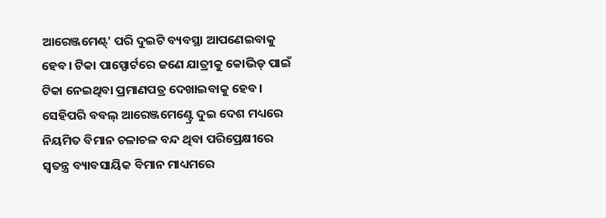ଆରେଞ୍ଜମେଣ୍ଟ୍' ପରି ଦୁଇଟି ବ୍ୟବସ୍ଥା ଆପଣେଇବାକୁ ହେବ। ଟିକା ପାସ୍ପୋର୍ଟରେ ଜଣେ ଯାତ୍ରୀକୁ କୋଭିଡ୍ ପାଇଁ ଟିକା ନେଇଥିବା ପ୍ରମାଣପତ୍ର ଦେଖାଇବାକୁ ହେବ। ସେହିପରି ବବଲ୍ ଆରେଞ୍ଜମେଣ୍ଟ୍ରେ ଦୁଇ ଦେଶ ମଧ୍ୟରେ ନିୟମିତ ବିମାନ ଚଳାଚଳ ବନ୍ଦ ଥିବା ପରିପ୍ରେକ୍ଷୀରେ ସ୍ବତନ୍ତ୍ର ବ୍ୟାବସାୟିକ ବିମାନ ମାଧ୍ୟମରେ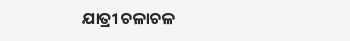ଯାତ୍ରୀ ଚଳାଚଳ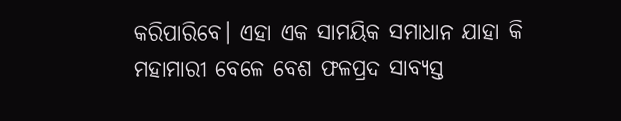କରିପାରିବେ। ଏହା ଏକ ସାମୟିକ ସମାଧାନ ଯାହା କି ମହାମାରୀ ବେଳେ ବେଶ ଫଳପ୍ରଦ ସାବ୍ୟସ୍ତ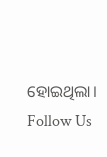ହୋଇଥିଲା।
Follow Us